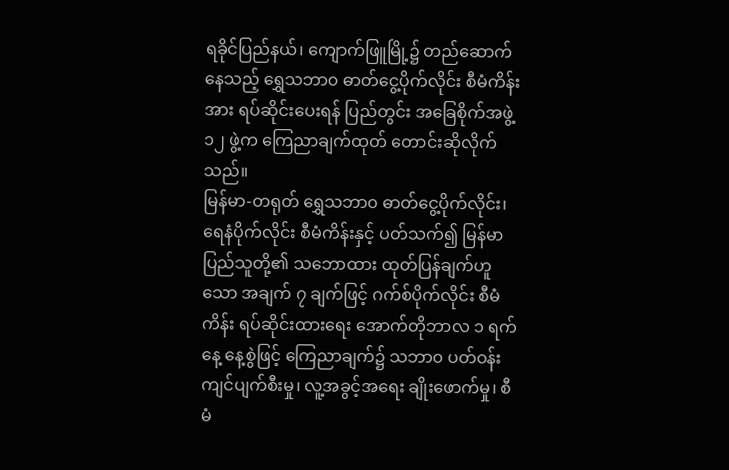ရခိုင်ပြည်နယ်၊ ကျောက်ဖြူမြို့၌ တည်ဆောက်နေသည့် ရွှေသဘာ၀ ဓာတ်ငွေ့ပိုက်လိုင်း စီမံကိန်းအား ရပ်ဆိုင်းပေးရန် ပြည်တွင်း အခြေစိုက်အဖွဲ့ ၁၂ ဖွဲ့က ကြေညာချက်ထုတ် တောင်းဆိုလိုက်သည်။
မြန်မာ-တရုတ် ရွှေသဘာ၀ ဓာတ်ငွေ့ပိုက်လိုင်း၊ ရေနံပိုက်လိုင်း စီမံကိန်းနှင့် ပတ်သက်၍ မြန်မာပြည်သူတို့၏ သဘောထား ထုတ်ပြန်ချက်ဟူသော အချက် ၇ ချက်ဖြင့် ဂက်စ်ပိုက်လိုင်း စီမံကိန်း ရပ်ဆိုင်းထားရေး အောက်တိုဘာလ ၁ ရက်နေ့ နေ့စွဲဖြင့် ကြေညာချက်၌ သဘာ၀ ပတ်ဝန်းကျင်ပျက်စီးမှု၊ လူ့အခွင့်အရေး ချိုးဖောက်မှု၊ စီမံ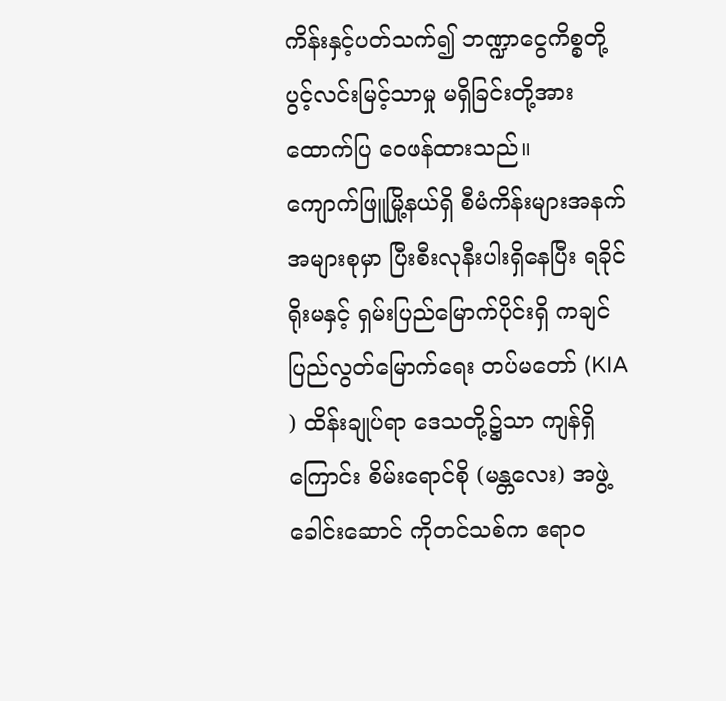ကိန်းနှင့်ပတ်သက်၍ ဘဏ္ဍာငွေကိစ္စတို့ ပွင့်လင်းမြင့်သာမှု မရှိခြင်းတို့အား ထောက်ပြ ဝေဖန်ထားသည်။
ကျောက်ဖြူမြို့နယ်ရှိ စီမံကိန်းများအနက် အများစုမှာ ပြီးစီးလုနီးပါးရှိနေပြီး ရခိုင်ရိုးမနှင့် ရှမ်းပြည်မြောက်ပိုင်းရှိ ကချင်ပြည်လွတ်မြောက်ရေး တပ်မတော် (KIA ) ထိန်းချုပ်ရာ ဒေသတို့၌သာ ကျန်ရှိကြောင်း စိမ်းရောင်စို (မန္တလေး) အဖွဲ့ခေါင်းဆောင် ကိုတင်သစ်က ဧရာဝ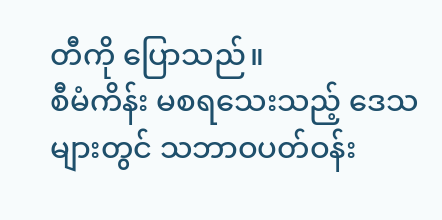တီကို ပြောသည်။
စီမံကိန်း မစရသေးသည့် ဒေသများတွင် သဘာဝပတ်ဝန်း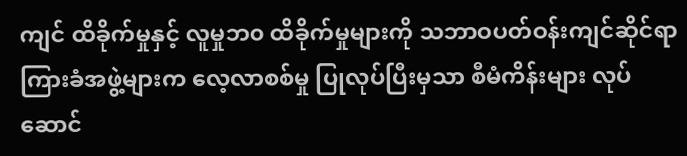ကျင် ထိခိုက်မှုနှင့် လူမှုဘ၀ ထိခိုက်မှုများကို သဘာဝပတ်ဝန်းကျင်ဆိုင်ရာ ကြားခံအဖွဲ့များက လေ့လာစစ်မှု ပြုလုပ်ပြီးမှသာ စီမံကိန်းများ လုပ်ဆောင်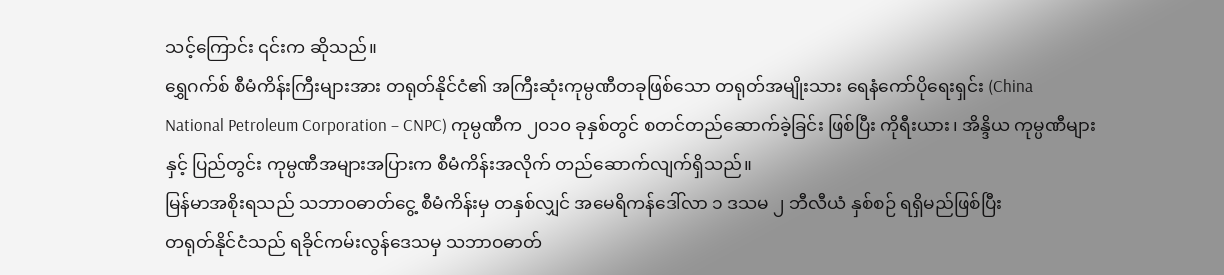သင့်ကြောင်း ၎င်းက ဆိုသည်။
ရွှေဂက်စ် စီမံကိန်းကြီးများအား တရုတ်နိုင်ငံ၏ အကြီးဆုံးကုမ္ပဏီတခုဖြစ်သော တရုတ်အမျိုးသား ရေနံကော်ပိုရေးရှင်း (China National Petroleum Corporation – CNPC) ကုမ္ပဏီက ၂၀၁၀ ခုနှစ်တွင် စတင်တည်ဆောက်ခဲ့ခြင်း ဖြစ်ပြီး ကိုရီးယား၊ အိန္ဒိယ ကုမ္ပဏီများနှင့် ပြည်တွင်း ကုမ္ပဏီအများအပြားက စီမံကိန်းအလိုက် တည်ဆောက်လျက်ရှိသည်။
မြန်မာအစိုးရသည် သဘာဝဓာတ်ငွေ့ စီမံကိန်းမှ တနှစ်လျှင် အမေရိကန်ဒေါ်လာ ၁ ဒသမ ၂ ဘီလီယံ နှစ်စဉ် ရရှိမည်ဖြစ်ပြီး
တရုတ်နိုင်ငံသည် ရခိုင်ကမ်းလွန်ဒေသမှ သဘာဝဓာတ်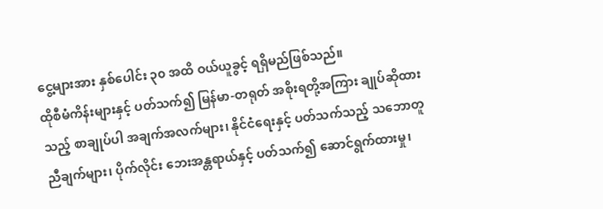ငွေ့များအား နှစ်ပေါင်း ၃၀ အထိ ဝယ်ယူခွင့် ရရှိမည်ဖြစ်သည်။
ထိုစီမံကိန်းများနှင့် ပတ်သက်၍ မြန်မာ-တရုတ် အစိုးရတို့အကြား ချုပ်ဆိုထားသည့် စာချုပ်ပါ အချက်အလက်များ၊ နိုင်ငံရေးနှင့် ပတ်သက်သည့် သဘောတူညီချက်များ၊ ပိုက်လိုင်း ဘေးအန္တရာယ်နှင့် ပတ်သက်၍ ဆောင်ရွက်ထားမှု၊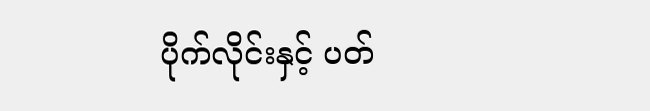ပိုက်လိုင်းနှင့် ပတ်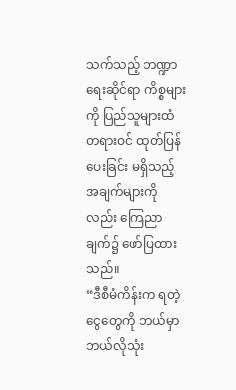သက်သည့် ဘဏ္ဍာရေးဆိုင်ရာ ကိစ္စများကို ပြည်သူများထံ တရားဝင် ထုတ်ပြန်ပေးခြင်း မရှိသည့်အချက်များကိုလည်း ကြေညာချက်၌ ဖော်ပြထားသည်။
“ဒီစီမံကိန်းက ရတဲ့ငွေတွေကို ဘယ်မှာ ဘယ်လိုသုံး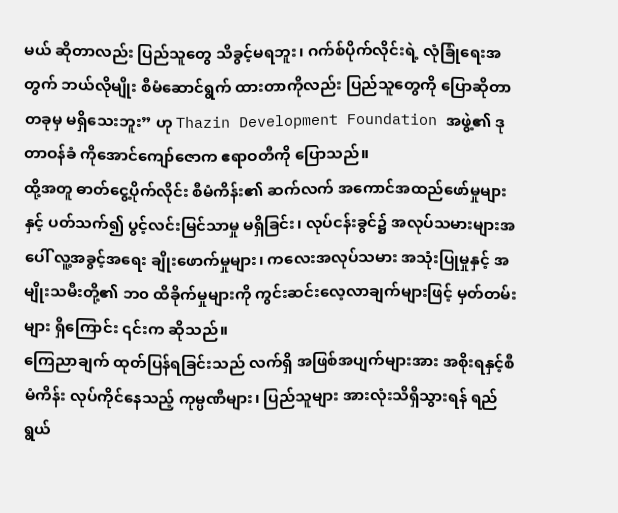မယ် ဆိုတာလည်း ပြည်သူတွေ သိခွင့်မရဘူး၊ ဂက်စ်ပိုက်လိုင်းရဲ့ လုံခြုံရေးအတွက် ဘယ်လိုမျိုး စီမံဆောင်ရွက် ထားတာကိုလည်း ပြည်သူတွေကို ပြောဆိုတာ တခုမှ မရှိသေးဘူး” ဟု Thazin Development Foundation အဖွဲ့၏ ဒု တာဝန်ခံ ကိုအောင်ကျော်ဇောက ဧရာဝတီကို ပြောသည်။
ထို့အတူ ဓာတ်ငွေ့ပိုက်လိုင်း စီမံကိန်း၏ ဆက်လက် အကောင်အထည်ဖော်မှုများနှင့် ပတ်သက်၍ ပွင့်လင်းမြင်သာမှု မရှိခြင်း၊ လုပ်ငန်းခွင်၌ အလုပ်သမားများအပေါ် လူ့အခွင့်အရေး ချိုးဖောက်မှုများ၊ ကလေးအလုပ်သမား အသုံးပြုမှုနှင့် အမျိုးသမီးတို့၏ ဘ၀ ထိခိုက်မှုများကို ကွင်းဆင်းလေ့လာချက်များဖြင့် မှတ်တမ်းများ ရှိကြောင်း ၎င်းက ဆိုသည်။
ကြေညာချက် ထုတ်ပြန်ရခြင်းသည် လက်ရှိ အဖြစ်အပျက်များအား အစိုးရနှင့်စီမံကိန်း လုပ်ကိုင်နေသည့် ကုမ္ပဏီများ၊ ပြည်သူများ အားလုံးသိရှိသွားရန် ရည်ရွယ်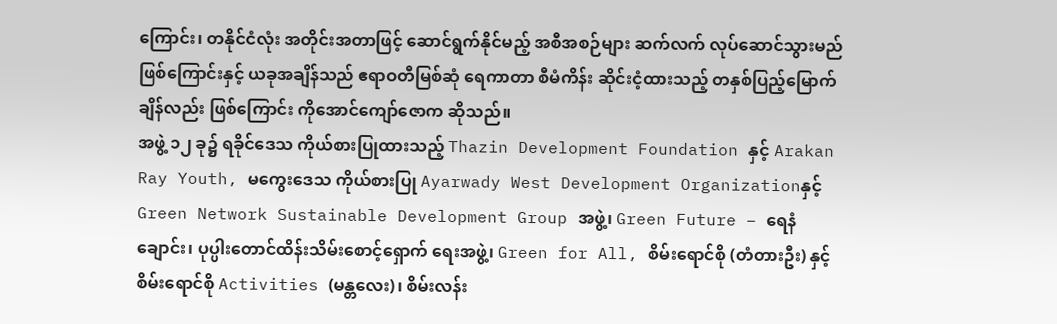ကြောင်း၊ တနိုင်ငံလုံး အတိုင်းအတာဖြင့် ဆောင်ရွက်နိုင်မည့် အစီအစဉ်များ ဆက်လက် လုပ်ဆောင်သွားမည်ဖြစ်ကြောင်းနှင့် ယခုအချိန်သည် ဧရာဝတီမြစ်ဆုံ ရေကာတာ စီမံကိန်း ဆိုင်းငံ့ထားသည့် တနှစ်ပြည့်မြောက်ချိန်လည်း ဖြစ်ကြောင်း ကိုအောင်ကျော်ဇောက ဆိုသည်။
အဖွဲ့ ၁၂ ခု၌ ရခိုင်ဒေသ ကိုယ်စားပြုထားသည့် Thazin Development Foundation နှင့် Arakan Ray Youth, မကွေးဒေသ ကိုယ်စားပြု Ayarwady West Development Organizationနှင့် Green Network Sustainable Development Group အဖွဲ့၊ Green Future – ရေနံချောင်း၊ ပုပ္ပါးတောင်ထိန်းသိမ်းစောင့်ရှောက် ရေးအဖွဲ့၊ Green for All, စိမ်းရောင်စို (တံတားဦး) နှင့် စိမ်းရောင်စို Activities (မန္တလေး)၊ စိမ်းလန်း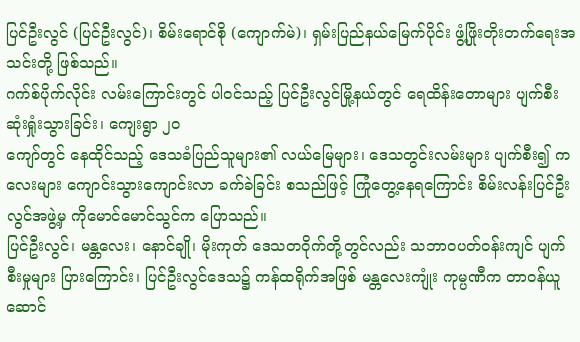ပြင်ဦးလွင် (ပြင်ဦးလွင်)၊ စိမ်းရောင်စို (ကျောက်မဲ)၊ ရှမ်းပြည်နယ်မြေက်ပိုင်း ဖွံ့ဖြိုးတိုးတက်ရေးအသင်းတို့ ဖြစ်သည်။
ဂက်စ်ပိုက်လိုင်း လမ်းကြောင်းတွင် ပါဝင်သည့် ပြင်ဦးလွင်မြို့နယ်တွင် ရေထိန်းတောများ ပျက်စီးဆုံးရှုံးသွားခြင်း၊ ကျေးရွာ ၂၀
ကျော်တွင် နေထိုင်သည့် ဒေသခံပြည်သူများ၏ လယ်မြေများ၊ ဒေသတွင်းလမ်းများ ပျက်စီး၍ ကလေးများ ကျောင်းသွားကျောင်းလာ ခက်ခဲခြင်း စသည်ဖြင့် ကြုံတွေ့နေရကြောင်း စိမ်းလန်းပြင်ဦးလွင်အဖွဲ့မှ ကိုမောင်မောင်သွင်က ပြောသည်။
ပြင်ဦးလွင်၊ မန္တလေး၊ နောင်ချို၊ မိုးကုတ် ဒေသတဝိုက်တို့တွင်လည်း သဘာဝပတ်ဝန်းကျင် ပျက်စီးမှုများ ပြားကြောင်း၊ ပြင်ဦးလွင်ဒေသ၌ ကန်ထရိုက်အဖြစ် မန္တလေးကျုံး ကုမ္ပဏီက တာဝန်ယူဆောင်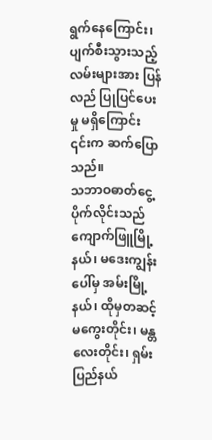ရွက်နေကြောင်း၊ ပျက်စီးသွားသည့် လမ်းများအား ပြန်လည် ပြုပြင်ပေးမှု မရှိကြောင်း ၎င်းက ဆက်ပြောသည်။
သဘာဝဓာတ်ငွေ့ပိုက်လိုင်းသည် ကျောက်ဖြူမြို့နယ်၊ မဒေးကျွန်းပေါ်မှ အမ်းမြို့နယ်၊ ထိုမှတဆင့် မကွေးတိုင်း၊ မန္တလေးတိုင်း၊ ရှမ်းပြည်နယ်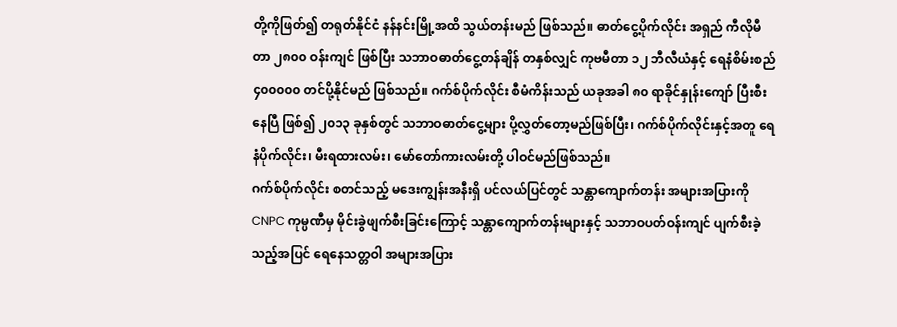တို့ကိုဖြတ်၍ တရုတ်နိုင်ငံ နန်နင်းမြို့အထိ သွယ်တန်းမည် ဖြစ်သည်။ ဓာတ်ငွေ့ပိုက်လိုင်း အရှည် ကီလိုမီတာ ၂၈၀၀ ဝန်းကျင် ဖြစ်ပြီး သဘာဝဓာတ်ငွေ့တန်ချိန် တနှစ်လျှင် ကုဗမီတာ ၁၂ ဘီလီယံနှင့် ရေနံစိမ်းစည် ၄၀၀၀၀၀ တင်ပို့နိုင်မည် ဖြစ်သည်။ ဂက်စ်ပိုက်လိုင်း စီမံကိန်းသည် ယခုအခါ ၈၀ ရာခိုင်နှုန်းကျော် ပြီးစီးနေပြီ ဖြစ်၍ ၂၀၁၃ ခုနှစ်တွင် သဘာဝဓာတ်ငွေ့များ ပို့လွှတ်တော့မည်ဖြစ်ပြီး၊ ဂက်စ်ပိုက်လိုင်းနှင့်အတူ ရေနံပိုက်လိုင်း၊ မီးရထားလမ်း၊ မော်တော်ကားလမ်းတို့ ပါဝင်မည်ဖြစ်သည်။
ဂက်စ်ပိုက်လိုင်း စတင်သည့် မဒေးကျွန်းအနီးရှိ ပင်လယ်ပြင်တွင် သန္တာကျောက်တန်း အများအပြားကို CNPC ကုမ္ပဏီမှ မိုင်းခွဲဖျက်စီးခြင်းကြောင့် သန္တာကျောက်တန်းများနှင့် သဘာဝပတ်ဝန်းကျင် ပျက်စီးခဲ့သည့်အပြင် ရေနေသတ္တဝါ အများအပြား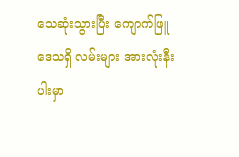သေဆုံးသွားပြီး ကျောက်ဖြူဒေသရှိ လမ်းများ အားလုံးနီးပါးမှာ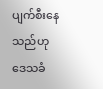ပျက်စီးနေသည်ဟု ဒေသခံ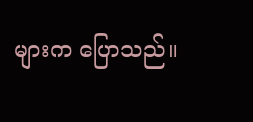များက ပြောသည်။